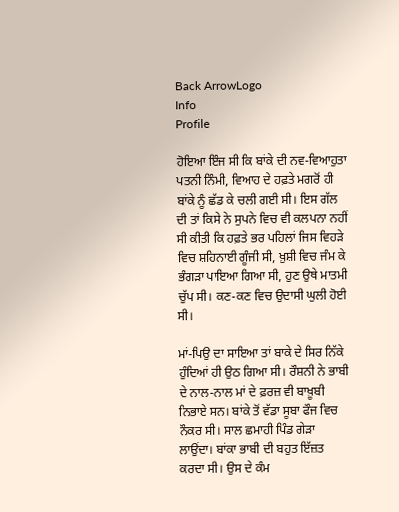Back ArrowLogo
Info
Profile

ਹੋਇਆ ਇੰਜ ਸੀ ਕਿ ਬਾਂਕੇ ਦੀ ਨਵ-ਵਿਆਹੁਤਾ ਪਤਨੀ ਨਿੰਮੀ, ਵਿਆਹ ਦੇ ਹਫ਼ਤੇ ਮਗਰੋਂ ਹੀ ਬਾਂਕੇ ਨੂੰ ਛੱਡ ਕੇ ਚਲੀ ਗਈ ਸੀ। ਇਸ ਗੱਲ ਦੀ ਤਾਂ ਕਿਸੇ ਨੇ ਸੁਪਨੇ ਵਿਚ ਵੀ ਕਲਪਨਾ ਨਹੀਂ ਸੀ ਕੀਤੀ ਕਿ ਹਫ਼ਤੇ ਭਰ ਪਹਿਲਾਂ ਜਿਸ ਵਿਹੜੇ ਵਿਚ ਸ਼ਹਿਨਾਈ ਗੂੰਜੀ ਸੀ, ਖ਼ੁਸ਼ੀ ਵਿਚ ਜੰਮ ਕੇ ਭੰਗੜਾ ਪਾਇਆ ਗਿਆ ਸੀ, ਹੁਣ ਉਥੇ ਮਾਤਮੀ ਚੁੱਪ ਸੀ। ਕਣ-ਕਣ ਵਿਚ ਉਦਾਸੀ ਘੁਲੀ ਹੋਈ ਸੀ।

ਮਾਂ-ਪਿਉ ਦਾ ਸਾਇਆ ਤਾਂ ਬਾਕੇ ਦੇ ਸਿਰ ਨਿੱਕੇ ਹੁੰਦਿਆਂ ਹੀ ਉਠ ਗਿਆ ਸੀ। ਰੌਸ਼ਨੀ ਨੇ ਭਾਬੀ ਦੇ ਨਾਲ-ਨਾਲ ਮਾਂ ਦੇ ਫ਼ਰਜ਼ ਵੀ ਬਾਖ਼ੂਬੀ ਨਿਭਾਏ ਸਨ। ਬਾਂਕੇ ਤੋਂ ਵੱਡਾ ਸੂਬਾ ਫੌਜ ਵਿਚ ਨੌਕਰ ਸੀ। ਸਾਲ ਛਮਾਹੀ ਪਿੰਡ ਗੇੜਾ ਲਾਉਂਦਾ। ਬਾਂਕਾ ਭਾਬੀ ਦੀ ਬਹੁਤ ਇੱਜ਼ਤ ਕਰਦਾ ਸੀ। ਉਸ ਦੇ ਕੰਮ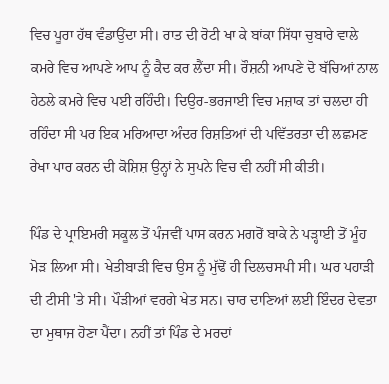ਵਿਚ ਪੂਰਾ ਹੱਥ ਵੰਡਾਉਂਦਾ ਸੀ। ਰਾਤ ਦੀ ਰੋਟੀ ਖਾ ਕੇ ਬਾਂਕਾ ਸਿੱਧਾ ਚੁਬਾਰੇ ਵਾਲੇ ਕਮਰੇ ਵਿਚ ਆਪਣੇ ਆਪ ਨੂੰ ਕੈਦ ਕਰ ਲੈਂਦਾ ਸੀ। ਰੌਸ਼ਨੀ ਆਪਣੇ ਦੋ ਬੱਚਿਆਂ ਨਾਲ ਹੇਠਲੇ ਕਮਰੇ ਵਿਚ ਪਈ ਰਹਿੰਦੀ। ਦਿਉਰ-ਭਰਜਾਈ ਵਿਚ ਮਜ਼ਾਕ ਤਾਂ ਚਲਦਾ ਹੀ ਰਹਿੰਦਾ ਸੀ ਪਰ ਇਕ ਮਰਿਆਦਾ ਅੰਦਰ ਰਿਸ਼ਤਿਆਂ ਦੀ ਪਵਿੱਤਰਤਾ ਦੀ ਲਛਮਣ ਰੇਖਾ ਪਾਰ ਕਰਨ ਦੀ ਕੋਸ਼ਿਸ਼ ਉਨ੍ਹਾਂ ਨੇ ਸੁਪਨੇ ਵਿਚ ਵੀ ਨਹੀਂ ਸੀ ਕੀਤੀ।

ਪਿੰਡ ਦੇ ਪ੍ਰਾਇਮਰੀ ਸਕੂਲ ਤੋਂ ਪੰਜਵੀਂ ਪਾਸ ਕਰਨ ਮਗਰੋਂ ਬਾਕੇ ਨੇ ਪੜ੍ਹਾਈ ਤੋਂ ਮੂੰਹ ਮੋੜ ਲਿਆ ਸੀ। ਖੇਤੀਬਾੜੀ ਵਿਚ ਉਸ ਨੂੰ ਮੁੱਢੋਂ ਹੀ ਦਿਲਚਸਪੀ ਸੀ। ਘਰ ਪਹਾੜੀ ਦੀ ਟੀਸੀ 'ਤੇ ਸੀ। ਪੌੜੀਆਂ ਵਰਗੇ ਖੇਤ ਸਨ। ਚਾਰ ਦਾਣਿਆਂ ਲਈ ਇੰਦਰ ਦੇਵਤਾ ਦਾ ਮੁਥਾਜ ਹੋਣਾ ਪੈਂਦਾ। ਨਹੀਂ ਤਾਂ ਪਿੰਡ ਦੇ ਮਰਦਾਂ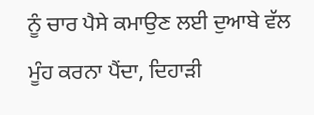ਨੂੰ ਚਾਰ ਪੈਸੇ ਕਮਾਉਣ ਲਈ ਦੁਆਬੇ ਵੱਲ ਮੂੰਹ ਕਰਨਾ ਪੈਂਦਾ, ਦਿਹਾੜੀ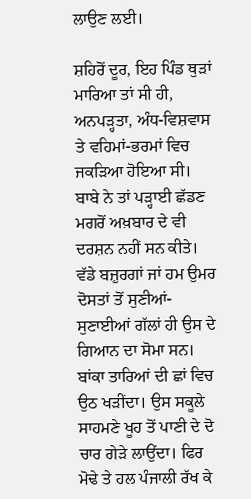ਲਾਉਣ ਲਈ।

ਸ਼ਹਿਰੋਂ ਦੂਰ, ਇਹ ਪਿੰਡ ਥੁੜਾਂ ਮਾਰਿਆ ਤਾਂ ਸੀ ਹੀ, ਅਨਪੜ੍ਹਤਾ, ਅੰਧ-ਵਿਸ਼ਵਾਸ ਤੇ ਵਹਿਮਾਂ-ਭਰਮਾਂ ਵਿਚ ਜਕੜਿਆ ਹੋਇਆ ਸੀ। ਬਾਬੇ ਨੇ ਤਾਂ ਪੜ੍ਹਾਈ ਛੱਡਣ ਮਗਰੋਂ ਅਖ਼ਬਾਰ ਦੇ ਵੀ ਦਰਸ਼ਨ ਨਹੀਂ ਸਨ ਕੀਤੇ। ਵੱਡੇ ਬਜ਼ੁਰਗਾਂ ਜਾਂ ਹਮ ਉਮਰ ਦੋਸਤਾਂ ਤੋਂ ਸੁਣੀਆਂ-ਸੁਣਾਈਆਂ ਗੱਲਾਂ ਹੀ ਉਸ ਦੇ ਗਿਆਨ ਦਾ ਸੋਮਾ ਸਨ। ਬਾਂਕਾ ਤਾਰਿਆਂ ਦੀ ਛਾਂ ਵਿਚ ਉਠ ਖੜੀਂਦਾ। ਉਸ ਸਕੂਲੇ ਸਾਹਮਣੇ ਖੂਹ ਤੋਂ ਪਾਣੀ ਦੇ ਦੋ ਚਾਰ ਗੇੜੇ ਲਾਉਂਦਾ। ਫਿਰ ਮੋਢੇ ਤੇ ਹਲ ਪੰਜਾਲੀ ਰੱਖ ਕੇ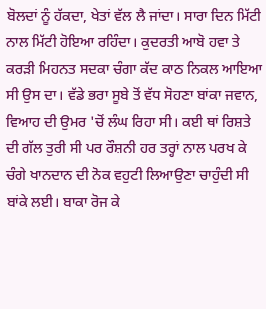ਬੋਲਦਾਂ ਨੂੰ ਹੱਕਦਾ, ਖੇਤਾਂ ਵੱਲ ਲੈ ਜਾਂਦਾ। ਸਾਰਾ ਦਿਨ ਮਿੱਟੀ ਨਾਲ ਮਿੱਟੀ ਹੋਇਆ ਰਹਿੰਦਾ। ਕੁਦਰਤੀ ਆਬੋ ਹਵਾ ਤੇ ਕਰੜੀ ਮਿਹਨਤ ਸਦਕਾ ਚੰਗਾ ਕੱਦ ਕਾਠ ਨਿਕਲ ਆਇਆ ਸੀ ਉਸ ਦਾ। ਵੱਡੇ ਭਰਾ ਸੂਬੇ ਤੋਂ ਵੱਧ ਸੋਹਣਾ ਬਾਂਕਾ ਜਵਾਨ, ਵਿਆਹ ਦੀ ਉਮਰ 'ਚੋਂ ਲੰਘ ਰਿਹਾ ਸੀ। ਕਈ ਥਾਂ ਰਿਸ਼ਤੇ ਦੀ ਗੱਲ ਤੁਰੀ ਸੀ ਪਰ ਰੌਸ਼ਨੀ ਹਰ ਤਰ੍ਹਾਂ ਨਾਲ ਪਰਖ ਕੇ ਚੰਗੇ ਖਾਨਦਾਨ ਦੀ ਨੋਕ ਵਹੁਟੀ ਲਿਆਉਣਾ ਚਾਹੁੰਦੀ ਸੀ ਬਾਂਕੇ ਲਈ। ਬਾਕਾ ਰੋਜ ਕੇ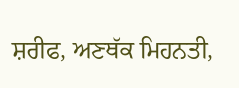ਸ਼ਰੀਫ, ਅਣਥੱਕ ਮਿਹਨਤੀ,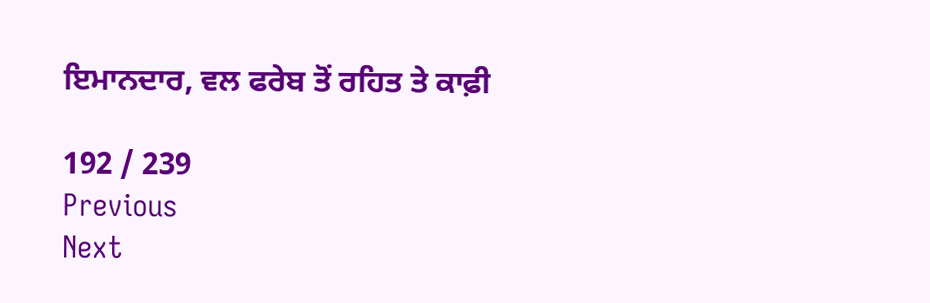ਇਮਾਨਦਾਰ, ਵਲ ਫਰੇਬ ਤੋਂ ਰਹਿਤ ਤੇ ਕਾਫ਼ੀ

192 / 239
Previous
Next